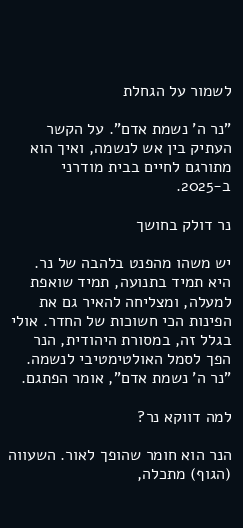לשמור על הגחלת

"נר ה' נשמת אדם". על הקשר העתיק בין אש לנשמה, ואיך הוא מתורגם לחיים בבית מודרני ב-2025.

נר דולק בחושך

יש משהו מהפנט בלהבה של נר. היא תמיד בתנועה, תמיד שואפת למעלה, ומצליחה להאיר גם את הפינות הכי חשוכות של החדר. אולי בגלל זה, במסורת היהודית, הנר הפך לסמל האולטימטיבי לנשמה. "נר ה' נשמת אדם", אומר הפתגם.

למה דווקא נר?

הנר הוא חומר שהופך לאור. השעווה (הגוף) מתכלה,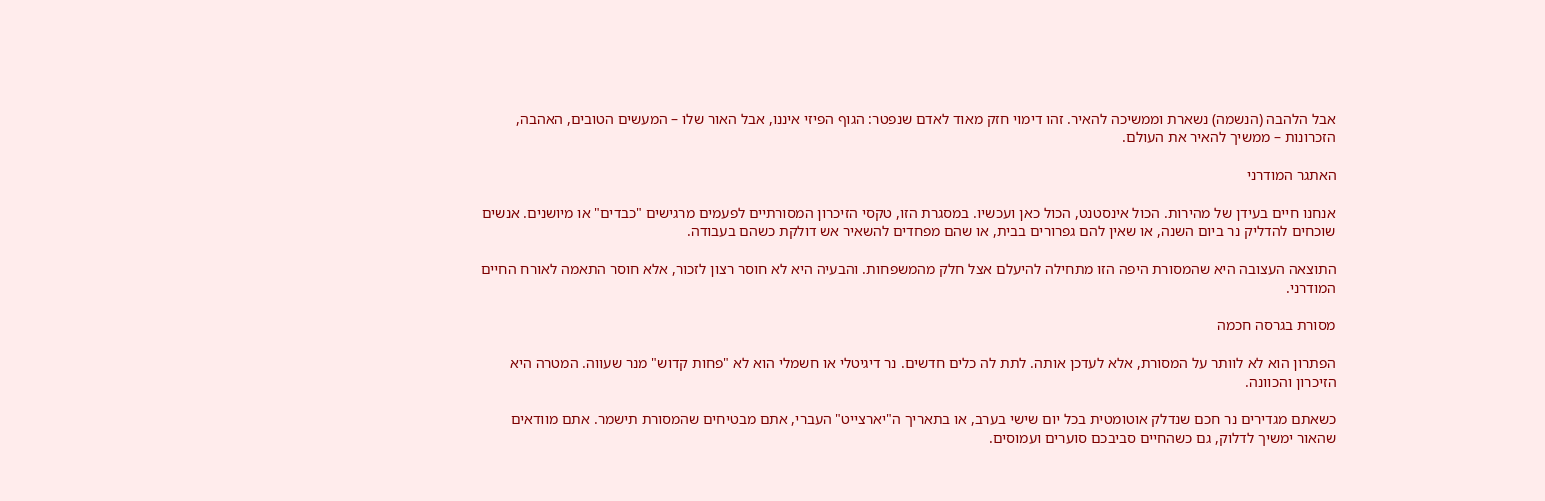אבל הלהבה (הנשמה) נשארת וממשיכה להאיר. זהו דימוי חזק מאוד לאדם שנפטר: הגוף הפיזי איננו, אבל האור שלו – המעשים הטובים, האהבה, הזכרונות – ממשיך להאיר את העולם.

האתגר המודרני

אנחנו חיים בעידן של מהירות. הכול אינסטנט, הכול כאן ועכשיו. במסגרת הזו, טקסי הזיכרון המסורתיים לפעמים מרגישים "כבדים" או מיושנים. אנשים שוכחים להדליק נר ביום השנה, או שאין להם גפרורים בבית, או שהם מפחדים להשאיר אש דולקת כשהם בעבודה.

התוצאה העצובה היא שהמסורת היפה הזו מתחילה להיעלם אצל חלק מהמשפחות. והבעיה היא לא חוסר רצון לזכור, אלא חוסר התאמה לאורח החיים המודרני.

מסורת בגרסה חכמה

הפתרון הוא לא לוותר על המסורת, אלא לעדכן אותה. לתת לה כלים חדשים. נר דיגיטלי או חשמלי הוא לא "פחות קדוש" מנר שעווה. המטרה היא הזיכרון והכוונה.

כשאתם מגדירים נר חכם שנדלק אוטומטית בכל יום שישי בערב, או בתאריך ה"יארצייט" העברי, אתם מבטיחים שהמסורת תישמר. אתם מוודאים שהאור ימשיך לדלוק, גם כשהחיים סביבכם סוערים ועמוסים.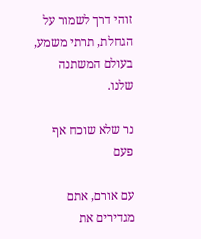זוהי דרך לשמור על הגחלת, תרתי משמע, בעולם המשתנה שלנו.

נר שלא שוכח אף פעם

עם אורם, אתם מגדירים את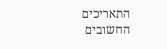התאריכים החשובים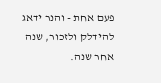פעם אחת - והנר ידאג להידלק ולזכור, שנה אחר שנה.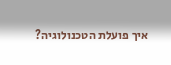איך פועלת הטכנולוגיה?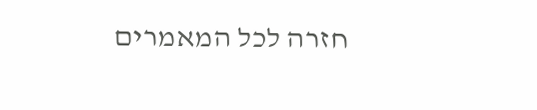חזרה לכל המאמרים